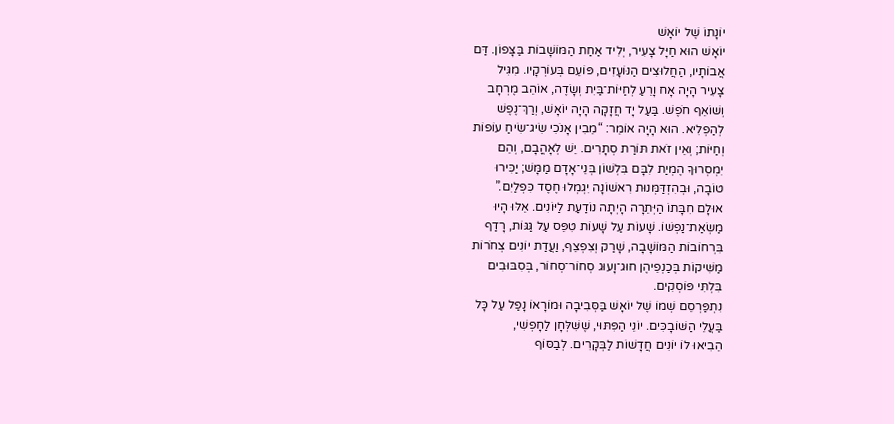יוֹנָתוֹ שֶׁל יוֹאָשׁ
יוֹאָשׁ הוּא חַיָּל צָעִיר, יְלִיד אַחַת הַמּוֹשָׁבוֹת בַּצָּפוֹן. דַּם
אֲבוֹתָיו, הַחֲלוּצִים הַנּוֹעָזִים, פּוֹעֵם בְּעוֹרְקָיו. מִגִּיל
צָעִיר הָיָה אָח וָרֵעַ לְחַיּוֹת־בַּיִת וְשָׂדֶה, אוֹהֵב מֶרְחָב
וְשׁוֹאֵף חֹפֶשׁ. בַּעַל יָד חֲזָקָה הָיָה יוֹאָשׁ, וְרַךְ־נֶפֶשׁ
לְהַפְלִיא. הוּא הָיָה אוֹמֵר: “מֵבִין אָנֹכִי שִׂיג־שִׂיחַ עוֹפוֹת
וְחַיּוֹת; וְאֵין זֹאת תּוֹרַת סְתָרִים. יֵשׁ לְאָהֳבָם, וְהֵם
יִמְסְרוּךָ הֶמְיַת לִבָּם בִּלְשׁוֹן בְּנֵי־אָדָם מַמָּשׁ; יַכִּירוּ
טוֹבָה, וּבְהִזְדַּמְּנוּת רִאשׁוֹנָה יִגְמְלוּ חֶסֶד כִּפְלַיִם.”
אוּלָם חִבָּתוֹ הַיְּתֵרָה הָיְתָה נוֹדַעַת לַיּוֹנִים. אֵלּוּ הָיוּ
מַשְׂאַת־נַפְשׁוֹ. שָׁעוֹת עַל שָׁעוֹת טִפֵּס עַל גַּגּוֹת, רָדַף
בִּרְחוֹבוֹת הַמּוֹשָׁבָה, שָׁרַק וְצִפְצֵף, וַעֲדַת יוֹנִים צְחֹרוֹת
מַשִּׁיקוֹת בְּכַנְפֵיהֶן חוּג־וָעוּג סְחוֹר־סְחוֹר, בְּסִבּוּבִים
בִּלְתִּי פּוֹסְקִים.
נִתְפַּרְסֵם שְׁמוֹ שֶׁל יוֹאָשׁ בַּסְּבִיבָה וּמוֹרָאוֹ נָפַל עַל כָּל
בַּעֲלֵי הַשּׁוֹבָכִּים. יוֹנֵי הַפִּתּוּי, שֶׁשִּׁלְּחָן לַחָפְשִׁי,
הֵבִיאוּ לוֹ יוֹנִים חֲדָשׁוֹת לַבְּקָרִים. לְבַסּוֹף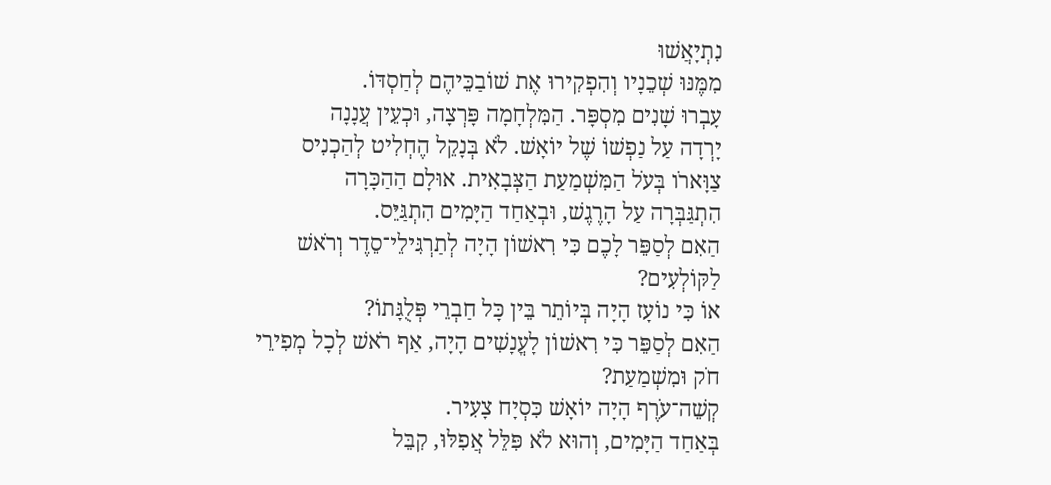נִתְיָאֲשׁוּ
מִמֶּנּוּ שְׁכֵנָיו וְהִפְקִירוּ אֶת שׁוֹבַכֵּיהֶם לְחַסְדּוֹ.
עָבְרוּ שָׁנִים מִסְפָּר. הַמִּלְחָמָה פָּרְצָה, וּכְעֵין עֲנָנָה
יָרְדָה עַל נַפְשׁוֹ שֶׁל יוֹאָשׁ. לֹא בְּנָקֵל הֶחְלִיט לְהַכְנִיס
צַוָּארֹו בְּעֹל הַמִּשְׁמַעַת הַצְּבָאִית. אוּלָם הַהַכָּרָה
הִתְגַּבְּרָה עַל הָרֶגֶשׁ, וּבְאַחַד הַיָּמִים הִתְגַּיֵּס.
הַאִם לְסַפֵּר לָכֶם כִּי רִאשׁוֹן הָיָה לְתַרְגִּילֵי־סֵדֶר וְרֹאשׁ
לַקּוֹלְעִים?
אוֹ כִּי נוֹעָז הָיָה בְּיוֹתֵר בֵּין כָּל חַבְרֵי פְּלֻגָּתוֹ?
הַאִם לְסַפֵּר כִּי רִאשׁוֹן לָעֳנָשִׁים הָיָה, אַף רֹאשׁ לְכָל מְפִירֵי
חֹק וּמִשְׁמַעַת?
קְשֵׁה־עֹרֶף הָיָה יוֹאָשׁ כִּסְיָח צָעִיר.
בְּאַחַד הַיָּמִים, וְהוּא לֹא פִּלֵּל אֲפִלּוּ, קִבֵּל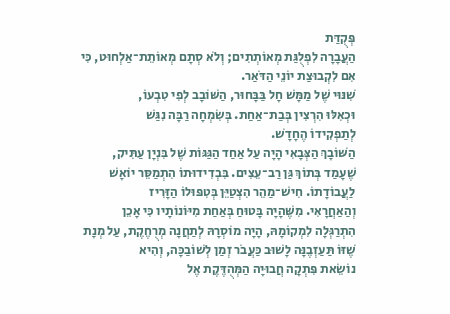פְּקֻדַּת
הַעֲבָרָה לִפְלֻגַּת מְאוֹתְתִים; וְלֹא סְתָם מְאוֹתֵת־אַלְחוּט, כִּי
אִם לִקְבוּצַת יוֹנֵי הַדֹּאַר.
שִׁנּוּי שֶׁל מַמָּשׁ חָל בַּבָּחוּר, הַשּׁוֹבָב לְפִי טִבְעוֹ,
וּכְאִלּוּ הִרְצִין בְּבַת־אַחַת. בְּשִׂמְחָה רַבָּה נִגַּשׁ
לְתַפְקִידוֹ הֶחָדָשׁ.
הַשּׁוֹבָךְ הַצְּבָאִי הָיָה עַל אַחַד הַגַּגּוֹת שֶׁל בִּנְיָן עַתִּיק,
שֶׁעָמַד בְּתוֹךְ גַּן רַב־עֵצִים. בִּבְדִידוּתוֹ הִתְמַסֵּר יוֹאָשׁ
לַעֲבוֹדָתוֹ. חִישׁ־מַהֵר הִצְטַיֵּן בְּטִפּוּלוֹ הַזָּרִיז
וְהַאַחֲרָאִי. מִשֶּׁהָיָה בָּטוּחַ בְּאַחַת מִיּוֹנוֹתָיו כִּי אָכֵן
הִתְרַגְּלָה לִמְקוֹמָהּ, הָיָה מוֹסְרָהּ לְתַחֲנָה מְרֻחֶקֶת, עַל מְנָת
שֶׁזּוֹ תַּעַזְבֶנָּה לָשׁוּב כַּעֲבֹר זְמַן לְשׁוֹבַכָּה, וְהִיא
נוֹשֵׂאת פִּתְקָה חֲבוּיָה הַמְּהֻדֶּקֶת אֶל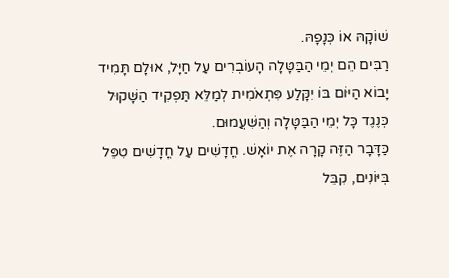שׁוֹקָהּ אוֹ כְּנָפָהּ.
רַבִּים הֵם יְמֵי הַבַּטָּלָה הָעוֹבְרִים עַל חַיָּל, אוּלָם תָּמִיד
יָבוֹא הַיּוֹם בּוֹ יִקָּלַע פִּתְאֹמִית לְמַלֵּא תַּפְקִיד הַשָּׁקוּל
כְּנֶגֶד כָּל יְמֵי הַבַּטָּלָה וְהַשִּׁעֲמוּם.
כַּדָּבָר הַזֶּה קָרָה אֶת יוֹאָשׁ. חֳדָשִׁים עַל חֳדָשִׁים טִפֵּל
בְּיּוֹנִים, קִבֵּל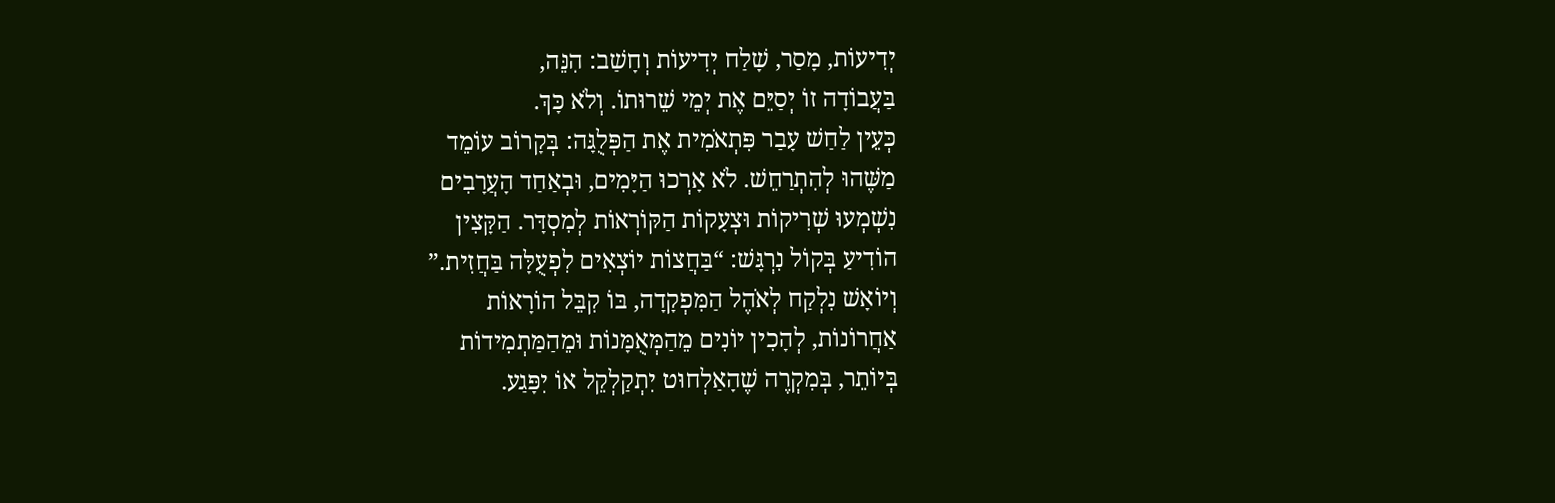יְדִיעוֹת, מָסַר, שָׁלַח יְדִיעוֹת וְחָשַׁב: הִנֵּה,
בַּעֲבוֹדָה זוֹ יְסַיֵּם אֶת יְמֵי שֵׁרוּתוֹ. וְלֹא כָּךְ.
כְּעֵין לַחַשׁ עָבַר פִּתְאֹמִית אֶת הַפְּלֻגָּה: בְּקָרוֹב עוֹמֵד
מַשֶּׁהוּ לְהִתְרַחֵשׁ. לֹא אָרְכוּ הַיָּמִים, וּבְאַחַד הָעֲרָבִים
נִשְׁמְעוּ שְׁרִיקוֹת וּצְעָקוֹת הַקּוֹרְאוֹת לְמִסְדָּר. הַקָּצִין
הוֹדִיעַ בְּקוֹל נִרְגָּשׁ: “בַּחֲצוֹת יוֹצְאִים לִפְעֻלָּה בַּחֲזִית.”
וְיוֹאָשׁ נִלְקַח לְאֹהֶל הַמִּפְקָדָה, בּוֹ קִבֵּל הוֹרָאוֹת
אַחֲרוֹנוֹת, לְהָכִין יוֹנִים מֵהַמְּאֻמָּנוֹת וּמֵהַמַּתְמִידוֹת
בְּיוֹתֵר, בְּמִקְרֶה שֶׁהָאַלְחוּט יִתְקַלְקֵל אוֹ יִפָּגַע.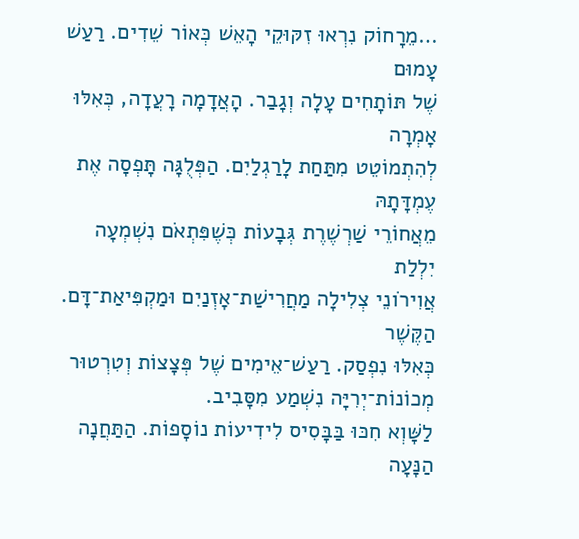…מֵרָחוֹק נִרְאוּ זִקּוּקֵי הָאֵשׁ כְּאוֹר שֵׁדִים. רַעַשׁ עָמוּם
שֶׁל תּוֹתָחִים עָלָה וְגָבַר. הָאֲדָמָה רָעֲדָה, כְּאִלּוּ אָמְרָה
לְהִתְמוֹטֵט מִתַּחַת לָרַגְלַיִם. הַפְּלֻגָּה תָּפְסָה אֶת עֶמְדָּתָהּ
מֵאֲחוֹרֵי שַׁרְשֶׁרֶת גְּבָעוֹת כְּשֶׁפִּתְאֹם נִשְׁמְעָה יִלְלַת
אֲוִירֹונֵי צְלִילָה מַחֲרִישַׁת־אָזְנַיִם וּמַקְפִּיאַת־דָּם. הַקֶּשֶׁר
כְּאִלּוּ נִפְסַק. רַעַשׁ־אֵימִים שֶׁל פְּצָצוֹת וְטִרְטוּר
מְכוֹנוֹת־יְרִיָּה נִשְׁמַע מִסָּבִיב.
לַשָּׁוְא חִכּוּ בַּבָּסִיס לִידִיעוֹת נוֹסָפוֹת. הַתַּחֲנָה הַנָּעָה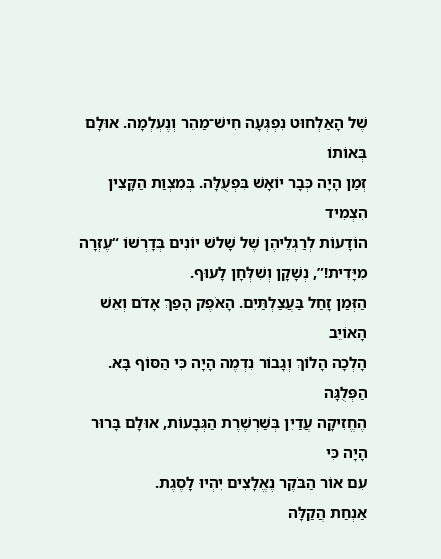שֶׁל הָאַלְחוּט נִפְגְּעָה חִישׁ־מַהֵר וְנֶעְלְמָה. אוּלָם בְּאוֹתוֹ
זְמַן הָיָה כְּבָר יוֹאָשׁ בִּפְעֻלָּה. בְּמִצְוַת הַקָּצִין הִצְמִיד
הוֹדָעוֹת לְרַגְלֵיהֶן שֶׁל שָׁלשׁ יוֹנִים בְּדָרְשׁוֹ “עֶזְרָה
מִיָּדִית!”, נְשָׁקָן וְשִׁלְּחָן לָעוּף.
הַזְּמַן זָחַל בַּעֲצַלְתַּיִם. הָאֹפֶק הָפַךְ אָדֹם וְאֵשׁ הָאוֹיֵב
הָלְכָה הָלוֹךְ וְגָבוֹר נִדְמֶה הָיָה כִּי הַסּוֹף בָּא. הַפְּלֻגָּה
הֶחֱזִיקָה עֲדַיִן בְּשַׁרְשֶׁרֶת הַגְּבָעוֹת, אוּלָם בָּרוּר הָיָה כִּי
עִם אוֹר הַבֹּקֶר נֶאֱלָצִים יִהְיוּ לָסֶגֶת.
אַנְחַת הֲקַלָּה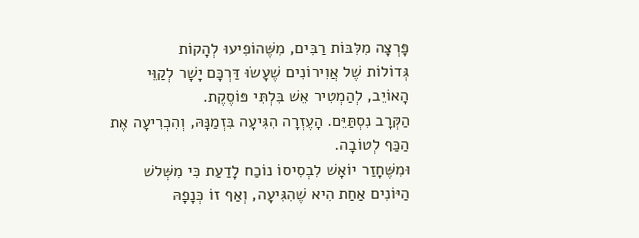פָּרְצָה מִלִּבּוֹת רַבִּים, מִשֶּׁהוֹפִיעוּ לְהָקוֹת
גְּדוֹלוֹת שֶׁל אֲוִירוֹנִים שֶׁעָשׂוּ דַּרְכָּם יָשָׁר לְקַוֵּי
הָאוֹיֵב, לְהַמְטִיר אֵשׁ בִּלְתִּי פּוֹסֶקֶת.
הַקְּרָב נִסְתַּיֵּם. הָעֶזְרָה הִגִּיעָה בִּזְמַנָּהּ, וְהִכְרִיעָה אֶת
הַכַּף לְטוֹבָה.
וּמִשֶּׁחָזַר יוֹאָשׁ לִבְסִיסוֹ נוֹכַח לָדַעַת כִּי מִשְּׁלשׁ
הַיּוֹנִים אַחַת הִיא שֶׁהִגִּיעָה, וְאַף זוֹ כְּנָפָהּ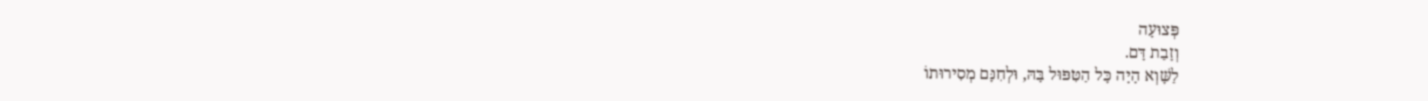פְּצוּעָה
וְזָבַת דָּם.
לַשָּׁוְא הָיָה כָּל הַטִּפּוּל בָּהּ, וּלְחִנָּם מְסִירוּתוֹ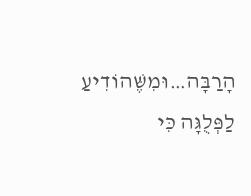הָרַבָּה…וּמִשֶּׁהוֹדִיעַ לַפְּלֻגָּה כִּי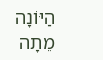הַיּוֹנָה מֵתָה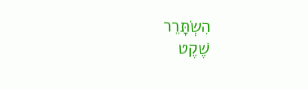הִשְׂתָּרֵר
שֶׁקֶט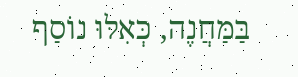בַּמַּחֲנֶה, כְּאִלּוּ נוֹסַף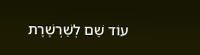עוֹד שֵׁם לְשַׁרְשֶׁרֶת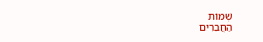שְׁמוֹת
הַחֲבֵרִים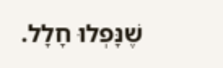שֶׁנָּפְלוּ חָלָל.